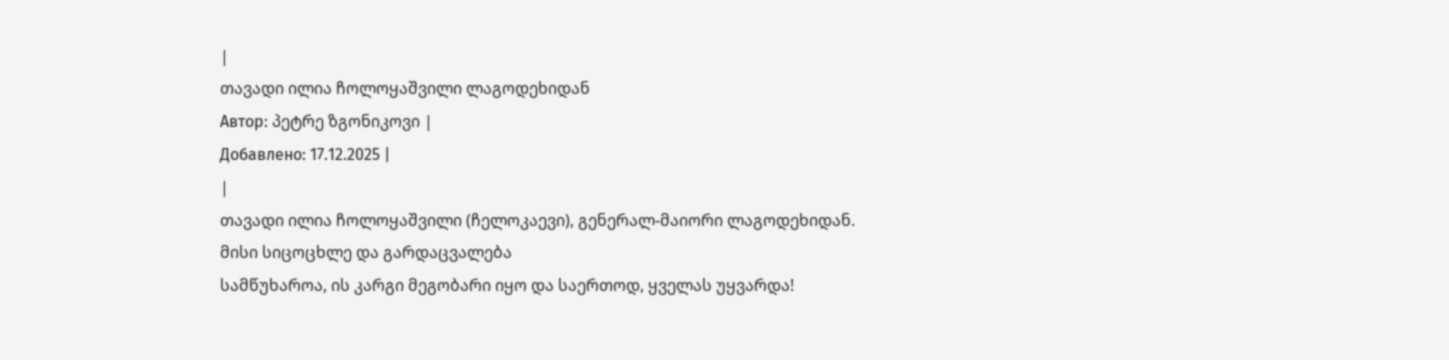|
თავადი ილია ჩოლოყაშვილი ლაგოდეხიდან
Автор: პეტრე ზგონიკოვი |
Добавлено: 17.12.2025 |
|
თავადი ილია ჩოლოყაშვილი (ჩელოკაევი), გენერალ-მაიორი ლაგოდეხიდან.
მისი სიცოცხლე და გარდაცვალება
სამწუხაროა, ის კარგი მეგობარი იყო და საერთოდ, ყველას უყვარდა!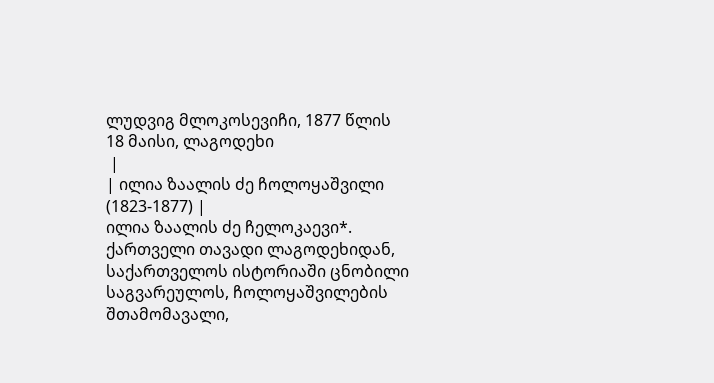ლუდვიგ მლოკოსევიჩი, 1877 წლის 18 მაისი, ლაგოდეხი
 |
| ილია ზაალის ძე ჩოლოყაშვილი (1823-1877) |
ილია ზაალის ძე ჩელოკაევი*. ქართველი თავადი ლაგოდეხიდან, საქართველოს ისტორიაში ცნობილი საგვარეულოს, ჩოლოყაშვილების შთამომავალი,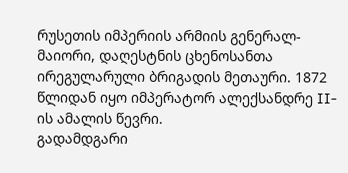რუსეთის იმპერიის არმიის გენერალ-მაიორი, დაღესტნის ცხენოსანთა ირეგულარული ბრიგადის მეთაური. 1872 წლიდან იყო იმპერატორ ალექსანდრე II-ის ამალის წევრი.
გადამდგარი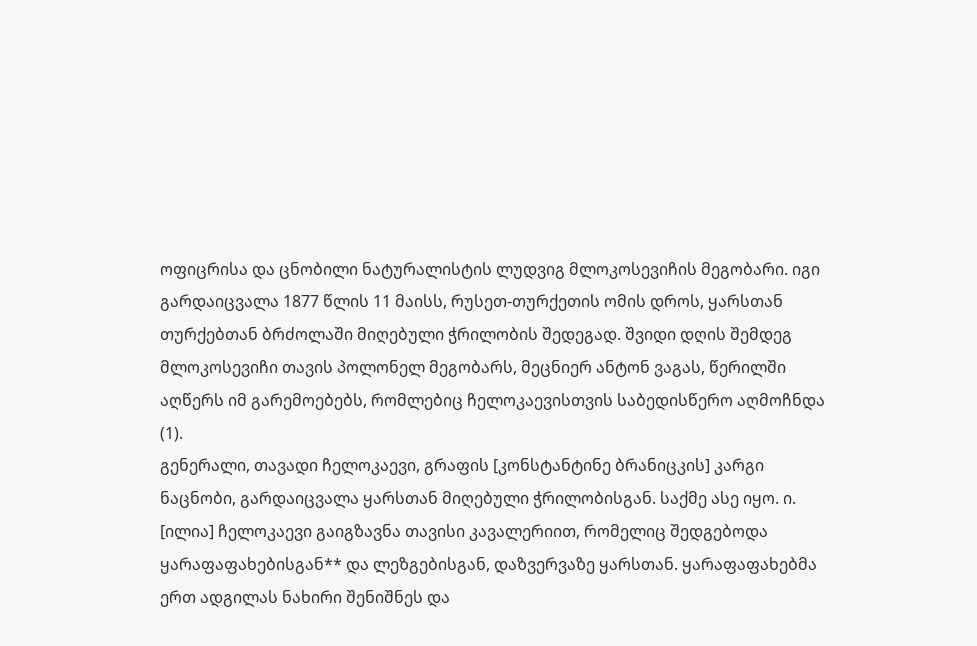ოფიცრისა და ცნობილი ნატურალისტის ლუდვიგ მლოკოსევიჩის მეგობარი. იგი გარდაიცვალა 1877 წლის 11 მაისს, რუსეთ-თურქეთის ომის დროს, ყარსთან თურქებთან ბრძოლაში მიღებული ჭრილობის შედეგად. შვიდი დღის შემდეგ მლოკოსევიჩი თავის პოლონელ მეგობარს, მეცნიერ ანტონ ვაგას, წერილში აღწერს იმ გარემოებებს, რომლებიც ჩელოკაევისთვის საბედისწერო აღმოჩნდა (1).
გენერალი, თავადი ჩელოკაევი, გრაფის [კონსტანტინე ბრანიცკის] კარგი ნაცნობი, გარდაიცვალა ყარსთან მიღებული ჭრილობისგან. საქმე ასე იყო. ი. [ილია] ჩელოკაევი გაიგზავნა თავისი კავალერიით, რომელიც შედგებოდა ყარაფაფახებისგან** და ლეზგებისგან, დაზვერვაზე ყარსთან. ყარაფაფახებმა ერთ ადგილას ნახირი შენიშნეს და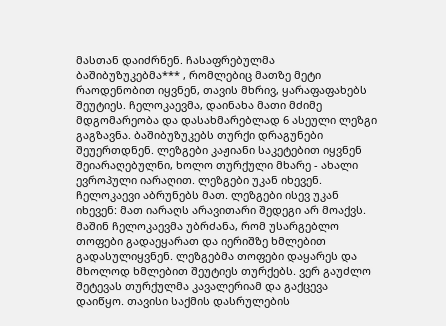მასთან დაიძრნენ. ჩასაფრებულმა ბაშიბუზუკებმა*** , რომლებიც მათზე მეტი რაოდენობით იყვნენ, თავის მხრივ, ყარაფაფახებს შეუტიეს. ჩელოკაევმა, დაინახა მათი მძიმე მდგომარეობა და დასახმარებლად 6 ასეული ლეზგი გაგზავნა. ბაშიბუზუკებს თურქი დრაგუნები შეუერთდნენ. ლეზგები კაჟიანი საკეტებით იყვნენ შეიარაღებულნი, ხოლო თურქული მხარე - ახალი ევროპული იარაღით. ლეზგები უკან იხევენ. ჩელოკაევი აბრუნებს მათ. ლეზგები ისევ უკან იხევენ: მათ იარაღს არავითარი შედეგი არ მოაქვს. მაშინ ჩელოკაევმა უბრძანა, რომ უსარგებლო თოფები გადაეყარათ და იერიშზე ხმლებით გადასულიყვნენ. ლეზგებმა თოფები დაყარეს და მხოლოდ ხმლებით შეუტიეს თურქებს. ვერ გაუძლო შეტევას თურქულმა კავალერიამ და გაქცევა დაიწყო. თავისი საქმის დასრულების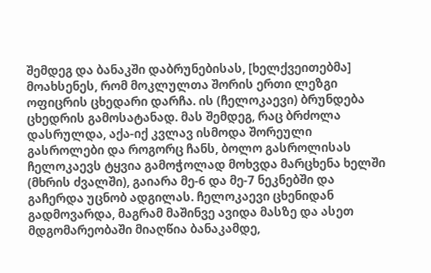შემდეგ და ბანაკში დაბრუნებისას, [ხელქვეითებმა] მოახსენეს, რომ მოკლულთა შორის ერთი ლეზგი ოფიცრის ცხედარი დარჩა. ის (ჩელოკაევი) ბრუნდება ცხედრის გამოსატანად. მას შემდეგ, რაც ბრძოლა დასრულდა, აქა-იქ კვლავ ისმოდა შორეული გასროლები და როგორც ჩანს, ბოლო გასროლისას ჩელოკაევს ტყვია გამოჭოლად მოხვდა მარცხენა ხელში (მხრის ძვალში), გაიარა მე-6 და მე-7 ნეკნებში და გაჩერდა უცნობ ადგილას. ჩელოკაევი ცხენიდან გადმოვარდა, მაგრამ მაშინვე ავიდა მასზე და ასეთ მდგომარეობაში მიაღწია ბანაკამდე,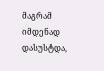მაგრამ იმდენად დასუსტდა,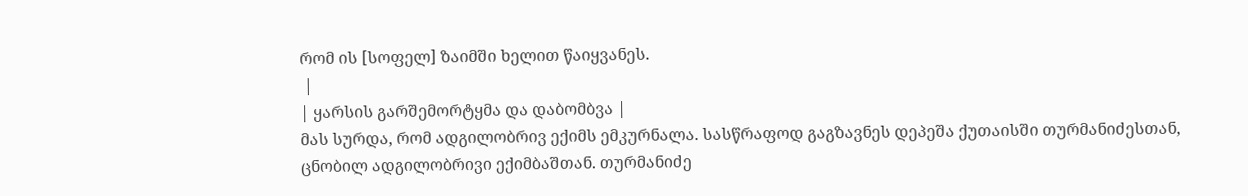რომ ის [სოფელ] ზაიმში ხელით წაიყვანეს.
 |
| ყარსის გარშემორტყმა და დაბომბვა |
მას სურდა, რომ ადგილობრივ ექიმს ემკურნალა. სასწრაფოდ გაგზავნეს დეპეშა ქუთაისში თურმანიძესთან, ცნობილ ადგილობრივი ექიმბაშთან. თურმანიძე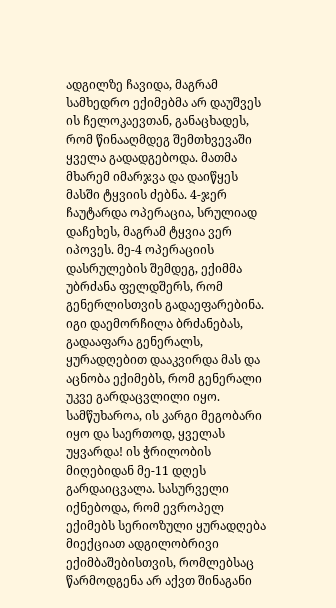ადგილზე ჩავიდა, მაგრამ სამხედრო ექიმებმა არ დაუშვეს ის ჩელოკაევთან, განაცხადეს, რომ წინააღმდეგ შემთხვევაში ყველა გადადგებოდა. მათმა მხარემ იმარჯვა და დაიწყეს მასში ტყვიის ძებნა. 4-ჯერ ჩაუტარდა ოპერაცია, სრულიად დაჩეხეს, მაგრამ ტყვია ვერ იპოვეს. მე-4 ოპერაციის დასრულების შემდეგ, ექიმმა უბრძანა ფელდშერს, რომ გენერლისთვის გადაეფარებინა. იგი დაემორჩილა ბრძანებას, გადააფარა გენერალს, ყურადღებით დააკვირდა მას და აცნობა ექიმებს, რომ გენერალი უკვე გარდაცვლილი იყო. სამწუხაროა, ის კარგი მეგობარი იყო და საერთოდ, ყველას უყვარდა! ის ჭრილობის მიღებიდან მე-11 დღეს გარდაიცვალა. სასურველი იქნებოდა, რომ ევროპელ ექიმებს სერიოზული ყურადღება მიექციათ ადგილობრივი ექიმბაშებისთვის, რომლებსაც წარმოდგენა არ აქვთ შინაგანი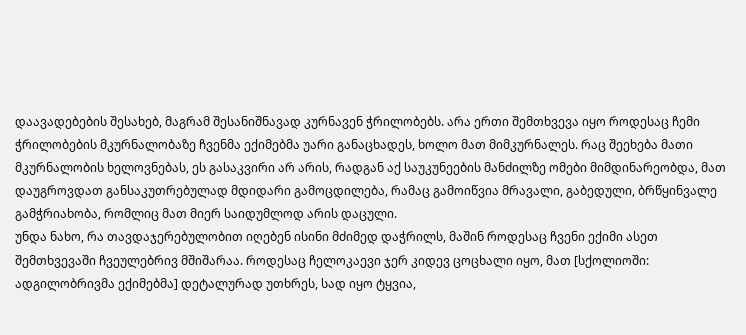დაავადებების შესახებ, მაგრამ შესანიშნავად კურნავენ ჭრილობებს. არა ერთი შემთხვევა იყო როდესაც ჩემი ჭრილობების მკურნალობაზე ჩვენმა ექიმებმა უარი განაცხადეს, ხოლო მათ მიმკურნალეს. რაც შეეხება მათი მკურნალობის ხელოვნებას, ეს გასაკვირი არ არის, რადგან აქ საუკუნეების მანძილზე ომები მიმდინარეობდა, მათ დაუგროვდათ განსაკუთრებულად მდიდარი გამოცდილება, რამაც გამოიწვია მრავალი, გაბედული, ბრწყინვალე გამჭრიახობა, რომლიც მათ მიერ საიდუმლოდ არის დაცული.
უნდა ნახო, რა თავდაჯერებულობით იღებენ ისინი მძიმედ დაჭრილს, მაშინ როდესაც ჩვენი ექიმი ასეთ შემთხვევაში ჩვეულებრივ მშიშარაა. როდესაც ჩელოკაევი ჯერ კიდევ ცოცხალი იყო, მათ [სქოლიოში: ადგილობრივმა ექიმებმა] დეტალურად უთხრეს, სად იყო ტყვია,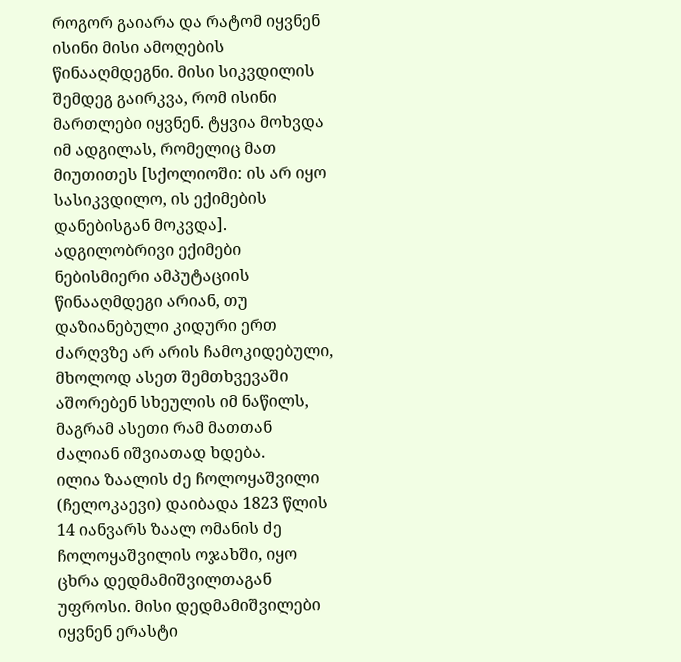როგორ გაიარა და რატომ იყვნენ ისინი მისი ამოღების წინააღმდეგნი. მისი სიკვდილის შემდეგ გაირკვა, რომ ისინი მართლები იყვნენ. ტყვია მოხვდა იმ ადგილას, რომელიც მათ მიუთითეს [სქოლიოში: ის არ იყო სასიკვდილო, ის ექიმების დანებისგან მოკვდა]. ადგილობრივი ექიმები ნებისმიერი ამპუტაციის წინააღმდეგი არიან, თუ დაზიანებული კიდური ერთ ძარღვზე არ არის ჩამოკიდებული, მხოლოდ ასეთ შემთხვევაში აშორებენ სხეულის იმ ნაწილს, მაგრამ ასეთი რამ მათთან ძალიან იშვიათად ხდება.
ილია ზაალის ძე ჩოლოყაშვილი (ჩელოკაევი) დაიბადა 1823 წლის 14 იანვარს ზაალ ომანის ძე ჩოლოყაშვილის ოჯახში, იყო ცხრა დედმამიშვილთაგან უფროსი. მისი დედმამიშვილები იყვნენ ერასტი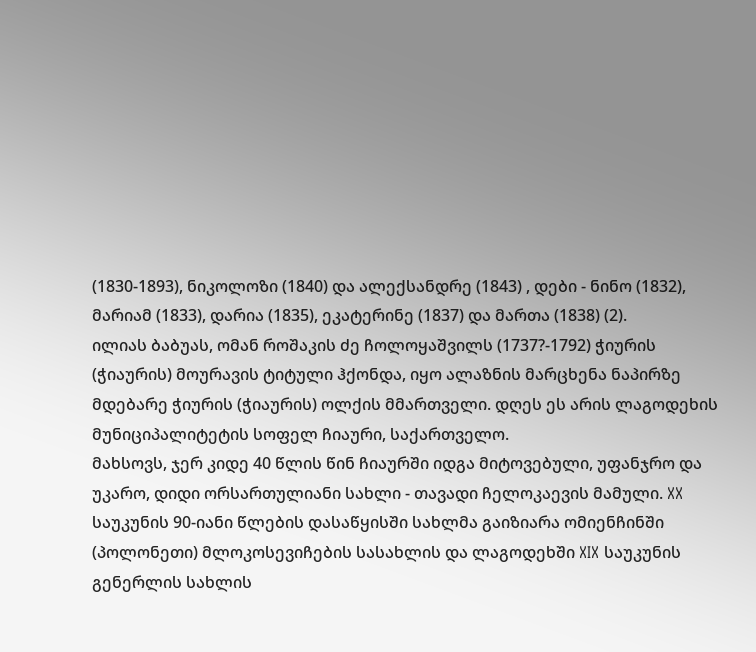(1830-1893), ნიკოლოზი (1840) და ალექსანდრე (1843) , დები - ნინო (1832), მარიამ (1833), დარია (1835), ეკატერინე (1837) და მართა (1838) (2).
ილიას ბაბუას, ომან როშაკის ძე ჩოლოყაშვილს (1737?-1792) ჭიურის (ჭიაურის) მოურავის ტიტული ჰქონდა, იყო ალაზნის მარცხენა ნაპირზე მდებარე ჭიურის (ჭიაურის) ოლქის მმართველი. დღეს ეს არის ლაგოდეხის მუნიციპალიტეტის სოფელ ჩიაური, საქართველო.
მახსოვს, ჯერ კიდე 40 წლის წინ ჩიაურში იდგა მიტოვებული, უფანჯრო და უკარო, დიდი ორსართულიანი სახლი - თავადი ჩელოკაევის მამული. XX საუკუნის 90-იანი წლების დასაწყისში სახლმა გაიზიარა ომიენჩინში (პოლონეთი) მლოკოსევიჩების სასახლის და ლაგოდეხში XIX საუკუნის გენერლის სახლის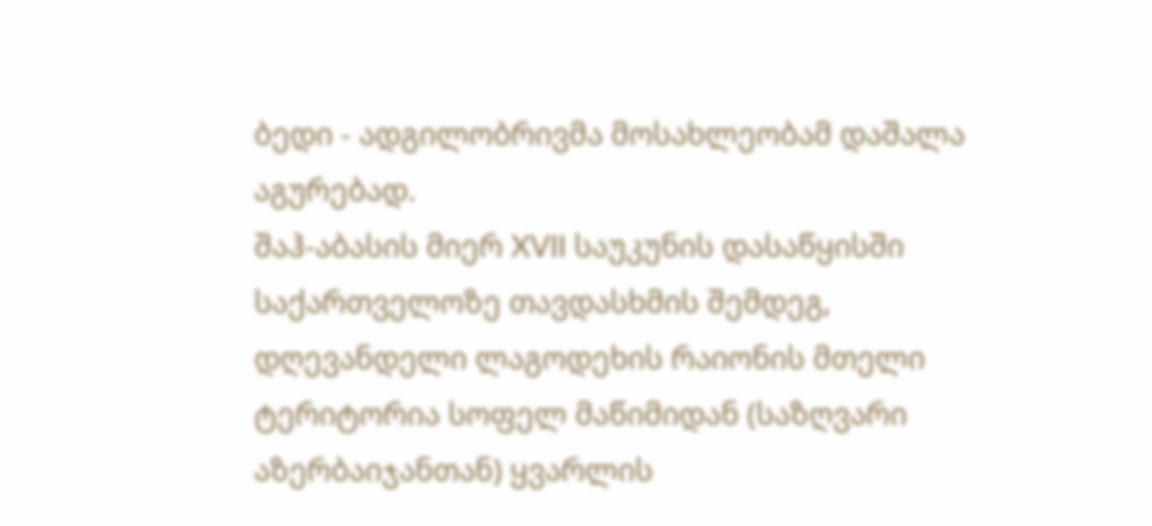ბედი - ადგილობრივმა მოსახლეობამ დაშალა აგურებად.
შაჰ-აბასის მიერ XVII საუკუნის დასაწყისში საქართველოზე თავდასხმის შემდეგ, დღევანდელი ლაგოდეხის რაიონის მთელი ტერიტორია სოფელ მაწიმიდან (საზღვარი აზერბაიჯანთან) ყვარლის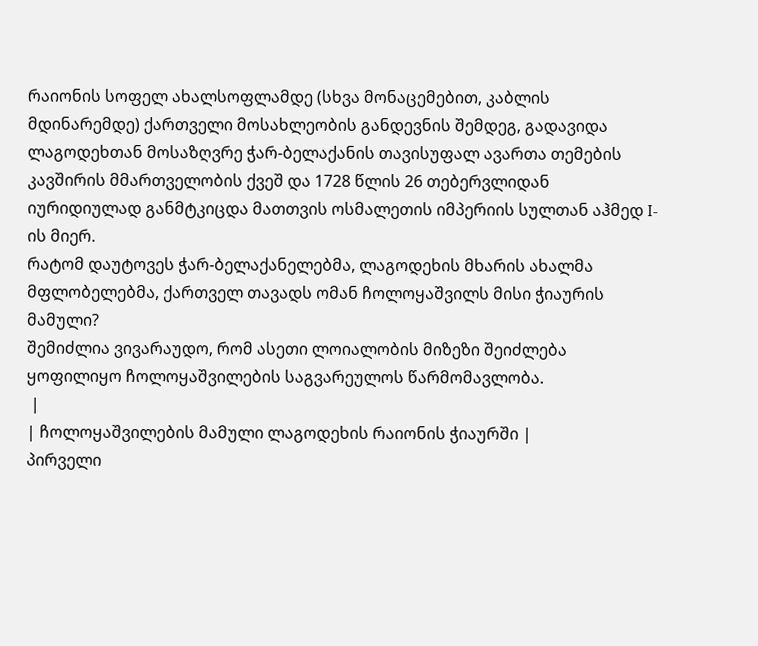რაიონის სოფელ ახალსოფლამდე (სხვა მონაცემებით, კაბლის მდინარემდე) ქართველი მოსახლეობის განდევნის შემდეგ, გადავიდა ლაგოდეხთან მოსაზღვრე ჭარ-ბელაქანის თავისუფალ ავართა თემების კავშირის მმართველობის ქვეშ და 1728 წლის 26 თებერვლიდან იურიდიულად განმტკიცდა მათთვის ოსმალეთის იმპერიის სულთან აჰმედ I-ის მიერ.
რატომ დაუტოვეს ჭარ-ბელაქანელებმა, ლაგოდეხის მხარის ახალმა მფლობელებმა, ქართველ თავადს ომან ჩოლოყაშვილს მისი ჭიაურის მამული?
შემიძლია ვივარაუდო, რომ ასეთი ლოიალობის მიზეზი შეიძლება ყოფილიყო ჩოლოყაშვილების საგვარეულოს წარმომავლობა.
 |
| ჩოლოყაშვილების მამული ლაგოდეხის რაიონის ჭიაურში |
პირველი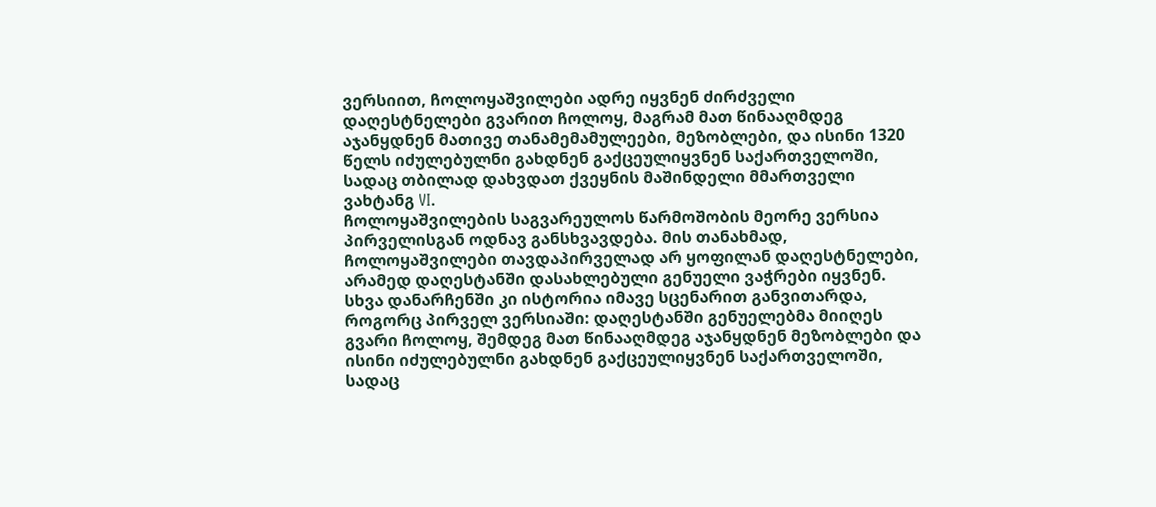ვერსიით, ჩოლოყაშვილები ადრე იყვნენ ძირძველი დაღესტნელები გვარით ჩოლოყ, მაგრამ მათ წინააღმდეგ აჯანყდნენ მათივე თანამემამულეები, მეზობლები, და ისინი 1320 წელს იძულებულნი გახდნენ გაქცეულიყვნენ საქართველოში, სადაც თბილად დახვდათ ქვეყნის მაშინდელი მმართველი ვახტანგ VI.
ჩოლოყაშვილების საგვარეულოს წარმოშობის მეორე ვერსია პირველისგან ოდნავ განსხვავდება. მის თანახმად, ჩოლოყაშვილები თავდაპირველად არ ყოფილან დაღესტნელები, არამედ დაღესტანში დასახლებული გენუელი ვაჭრები იყვნენ. სხვა დანარჩენში კი ისტორია იმავე სცენარით განვითარდა, როგორც პირველ ვერსიაში: დაღესტანში გენუელებმა მიიღეს გვარი ჩოლოყ, შემდეგ მათ წინააღმდეგ აჯანყდნენ მეზობლები და ისინი იძულებულნი გახდნენ გაქცეულიყვნენ საქართველოში, სადაც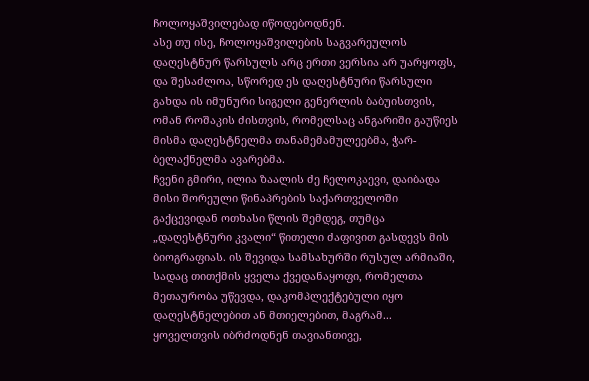ჩოლოყაშვილებად იწოდებოდნენ.
ასე თუ ისე, ჩოლოყაშვილების საგვარეულოს დაღესტნურ წარსულს არც ერთი ვერსია არ უარყოფს, და შესაძლოა, სწორედ ეს დაღესტნური წარსული გახდა ის იმუნური სიგელი გენერლის ბაბუისთვის, ომან როშაკის ძისთვის, რომელსაც ანგარიში გაუწიეს მისმა დაღესტნელმა თანამემამულეებმა, ჭარ-ბელაქნელმა ავარებმა.
ჩვენი გმირი, ილია ზაალის ძე ჩელოკაევი, დაიბადა მისი შორეული წინაპრების საქართველოში გაქცევიდან ოთხასი წლის შემდეგ, თუმცა „დაღესტნური კვალი“ წითელი ძაფივით გასდევს მის ბიოგრაფიას. ის შევიდა სამსახურში რუსულ არმიაში, სადაც თითქმის ყველა ქვედანაყოფი, რომელთა მეთაურობა უწევდა, დაკომპლექტებული იყო დაღესტნელებით ან მთიელებით, მაგრამ... ყოველთვის იბრძოდნენ თავიანთივე,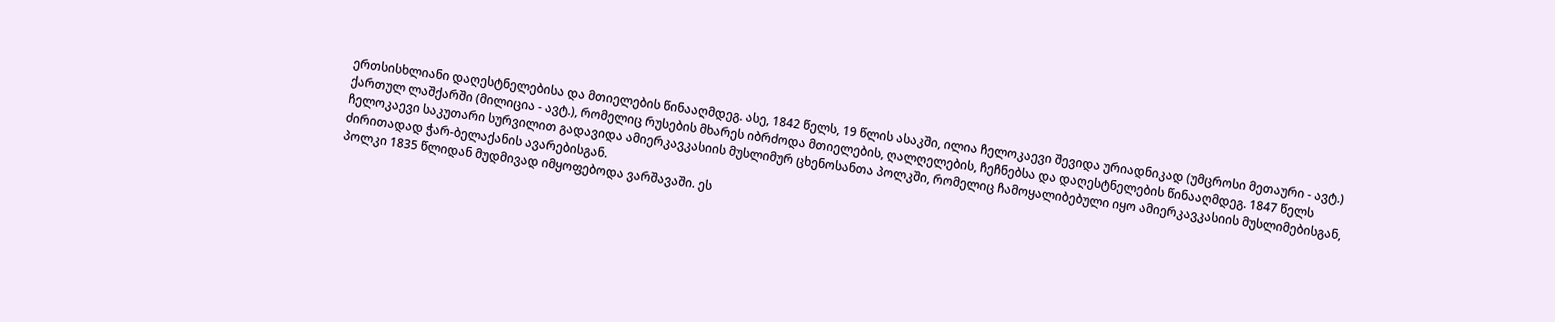ერთსისხლიანი დაღესტნელებისა და მთიელების წინააღმდეგ. ასე, 1842 წელს, 19 წლის ასაკში, ილია ჩელოკაევი შევიდა ურიადნიკად (უმცროსი მეთაური - ავტ.) ქართულ ლაშქარში (მილიცია - ავტ.), რომელიც რუსების მხარეს იბრძოდა მთიელების, ღალღელების, ჩეჩნებსა და დაღესტნელების წინააღმდეგ. 1847 წელს ჩელოკაევი საკუთარი სურვილით გადავიდა ამიერკავკასიის მუსლიმურ ცხენოსანთა პოლკში, რომელიც ჩამოყალიბებული იყო ამიერკავკასიის მუსლიმებისგან, ძირითადად ჭარ-ბელაქანის ავარებისგან.
პოლკი 1835 წლიდან მუდმივად იმყოფებოდა ვარშავაში. ეს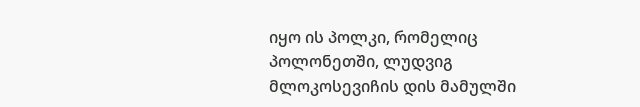იყო ის პოლკი, რომელიც პოლონეთში, ლუდვიგ მლოკოსევიჩის დის მამულში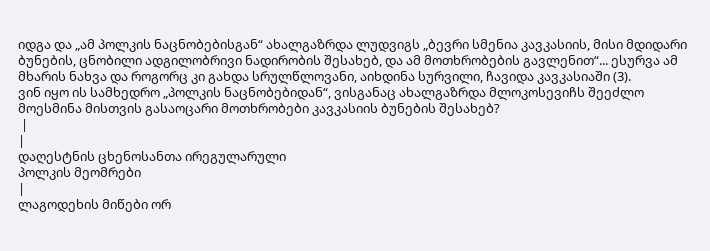იდგა და „ამ პოლკის ნაცნობებისგან“ ახალგაზრდა ლუდვიგს „ბევრი სმენია კავკასიის, მისი მდიდარი ბუნების, ცნობილი ადგილობრივი ნადირობის შესახებ, და ამ მოთხრობების გავლენით“... ესურვა ამ მხარის ნახვა და როგორც კი გახდა სრულწლოვანი, აიხდინა სურვილი, ჩავიდა კავკასიაში (3).
ვინ იყო ის სამხედრო „პოლკის ნაცნობებიდან“, ვისგანაც ახალგაზრდა მლოკოსევიჩს შეეძლო მოესმინა მისთვის გასაოცარი მოთხრობები კავკასიის ბუნების შესახებ?
 |
|
დაღესტნის ცხენოსანთა ირეგულარული
პოლკის მეომრები
|
ლაგოდეხის მიწები ორ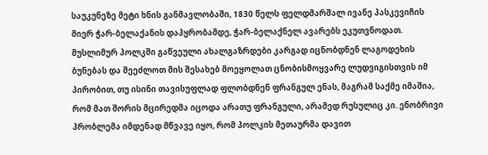საუკუნეზე მეტი ხნის განმავლობაში, 1830 წელს ფელდმარშალ ივანე პასკევიჩის მიერ ჭარ-ბელაქანის დაპყრობამდე, ჭარ-ბელაქნელ ავარებს ეკუთვნოდათ. მუსლიმურ პოლკში გაწვეული ახალგაზრდები კარგად იცნობდნენ ლაგოდეხის ბუნებას და შეეძლოთ მის შესახებ მოეყოლათ ცნობისმოყვარე ლუდვიგისთვის იმ პირობით, თუ ისინი თავისუფლად ფლობდნენ ფრანგულ ენას, მაგრამ საქმე იმაშია, რომ მათ შორის მცირედმა იცოდა არათუ ფრანგული, არამედ რუსულიც კი. ენობრივი პრობლემა იმდენად მწვავე იყო, რომ პოლკის მეთაურმა დავით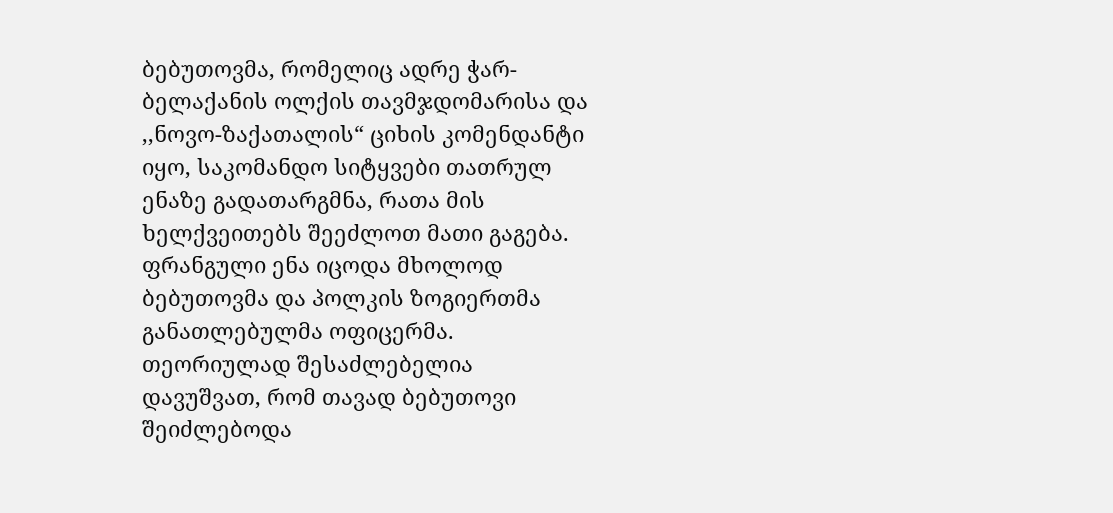ბებუთოვმა, რომელიც ადრე ჭარ-ბელაქანის ოლქის თავმჯდომარისა და ,,ნოვო-ზაქათალის“ ციხის კომენდანტი იყო, საკომანდო სიტყვები თათრულ ენაზე გადათარგმნა, რათა მის ხელქვეითებს შეეძლოთ მათი გაგება. ფრანგული ენა იცოდა მხოლოდ ბებუთოვმა და პოლკის ზოგიერთმა განათლებულმა ოფიცერმა. თეორიულად შესაძლებელია დავუშვათ, რომ თავად ბებუთოვი შეიძლებოდა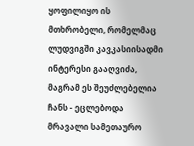ყოფილიყო ის მთხრობელი, რომელმაც ლუდვიგში კავკასიისადმი ინტერესი გააღვიძა, მაგრამ ეს შეუძლებელია ჩანს - ეცლებოდა მრავალი სამეთაურო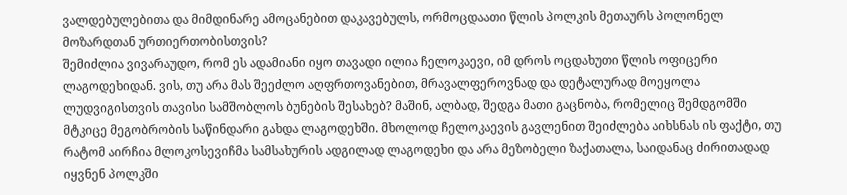ვალდებულებითა და მიმდინარე ამოცანებით დაკავებულს, ორმოცდაათი წლის პოლკის მეთაურს პოლონელ მოზარდთან ურთიერთობისთვის?
შემიძლია ვივარაუდო, რომ ეს ადამიანი იყო თავადი ილია ჩელოკაევი, იმ დროს ოცდახუთი წლის ოფიცერი ლაგოდეხიდან. ვის, თუ არა მას შეეძლო აღფრთოვანებით, მრავალფეროვნად და დეტალურად მოეყოლა ლუდვიგისთვის თავისი სამშობლოს ბუნების შესახებ? მაშინ, ალბად, შედგა მათი გაცნობა, რომელიც შემდგომში მტკიცე მეგობრობის საწინდარი გახდა ლაგოდეხში. მხოლოდ ჩელოკაევის გავლენით შეიძლება აიხსნას ის ფაქტი, თუ რატომ აირჩია მლოკოსევიჩმა სამსახურის ადგილად ლაგოდეხი და არა მეზობელი ზაქათალა, საიდანაც ძირითადად იყვნენ პოლკში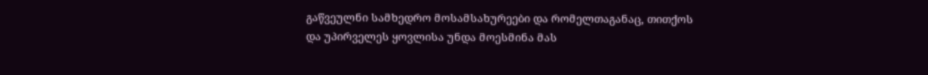გაწვეულნი სამხედრო მოსამსახურეები და რომელთაგანაც, თითქოს და უპირველეს ყოვლისა უნდა მოესმინა მას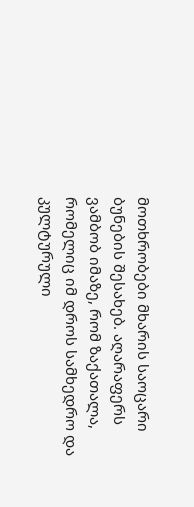მოთხრობები მხარის საოცარი ბუნების შესახებ. აღარაფერს ვამბობ იმაზე, რომ ზაქათალა, რომელიც იმ დროს სამხედრო და კულტურული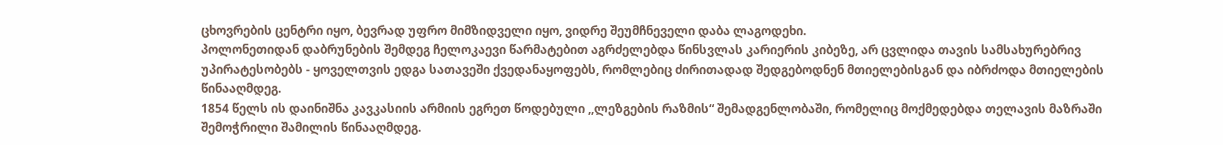ცხოვრების ცენტრი იყო, ბევრად უფრო მიმზიდველი იყო, ვიდრე შეუმჩნეველი დაბა ლაგოდეხი.
პოლონეთიდან დაბრუნების შემდეგ ჩელოკაევი წარმატებით აგრძელებდა წინსვლას კარიერის კიბეზე, არ ცვლიდა თავის სამსახურებრივ უპირატესობებს - ყოველთვის ედგა სათავეში ქვედანაყოფებს, რომლებიც ძირითადად შედგებოდნენ მთიელებისგან და იბრძოდა მთიელების წინააღმდეგ.
1854 წელს ის დაინიშნა კავკასიის არმიის ეგრეთ წოდებული ,,ლეზგების რაზმის“ შემადგენლობაში, რომელიც მოქმედებდა თელავის მაზრაში შემოჭრილი შამილის წინააღმდეგ.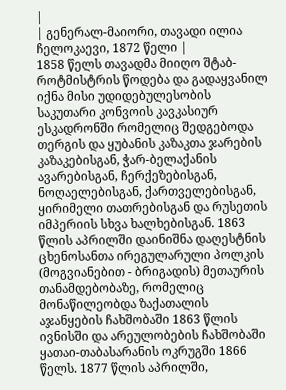|
| გენერალ-მაიორი, თავადი ილია ჩელოკაევი, 1872 წელი |
1858 წელს თავადმა მიიღო შტაბ-როტმისტრის წოდება და გადაყვანილ იქნა მისი უდიდებულესობის საკუთარი კონვოის კავკასიურ ესკადრონში რომელიც შედგებოდა თერგის და ყუბანის კაზაკთა ჯარების კაზაკებისგან, ჭარ-ბელაქანის ავარებისგან, ჩერქეზებისგან, ნოღაელებისგან, ქართველებისგან, ყირიმელი თათრებისგან და რუსეთის იმპერიის სხვა ხალხებისგან. 1863 წლის აპრილში დაინიშნა დაღესტნის ცხენოსანთა ირეგულარული პოლკის (მოგვიანებით - ბრიგადის) მეთაურის თანამდებობაზე, რომელიც მონაწილეობდა ზაქათალის აჯანყების ჩახშობაში 1863 წლის ივნისში და არეულობების ჩახშობაში ყათაი-თაბასარანის ოკრუგში 1866 წელს. 1877 წლის აპრილში,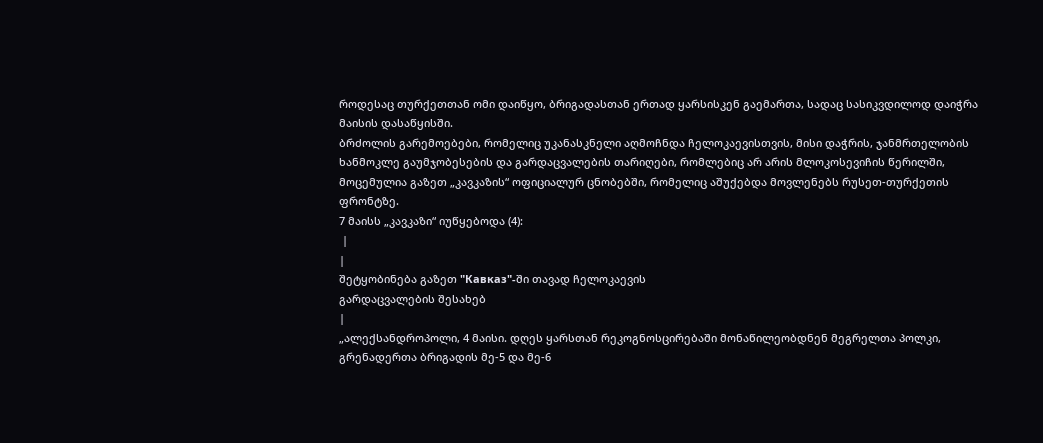როდესაც თურქეთთან ომი დაიწყო, ბრიგადასთან ერთად ყარსისკენ გაემართა, სადაც სასიკვდილოდ დაიჭრა მაისის დასაწყისში.
ბრძოლის გარემოებები, რომელიც უკანასკნელი აღმოჩნდა ჩელოკაევისთვის, მისი დაჭრის, ჯანმრთელობის ხანმოკლე გაუმჯობესების და გარდაცვალების თარიღები, რომლებიც არ არის მლოკოსევიჩის წერილში, მოცემულია გაზეთ „კავკაზის“ ოფიციალურ ცნობებში, რომელიც აშუქებდა მოვლენებს რუსეთ-თურქეთის ფრონტზე.
7 მაისს „კავკაზი“ იუწყებოდა (4):
 |
|
შეტყობინება გაზეთ "Кавказ"-ში თავად ჩელოკაევის
გარდაცვალების შესახებ
|
„ალექსანდროპოლი, 4 მაისი. დღეს ყარსთან რეკოგნოსცირებაში მონაწილეობდნენ მეგრელთა პოლკი, გრენადერთა ბრიგადის მე-5 და მე-6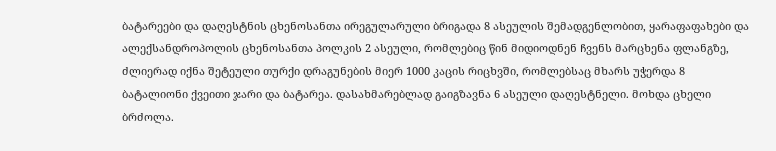ბატარეები და დაღესტნის ცხენოსანთა ირეგულარული ბრიგადა 8 ასეულის შემადგენლობით, ყარაფაფახები და ალექსანდროპოლის ცხენოსანთა პოლკის 2 ასეული, რომლებიც წინ მიდიოდნენ ჩვენს მარცხენა ფლანგზე, ძლიერად იქნა შეტეული თურქი დრაგუნების მიერ 1000 კაცის რიცხვში, რომლებსაც მხარს უჭერდა 8 ბატალიონი ქვეითი ჯარი და ბატარეა. დასახმარებლად გაიგზავნა 6 ასეული დაღესტნელი. მოხდა ცხელი ბრძოლა.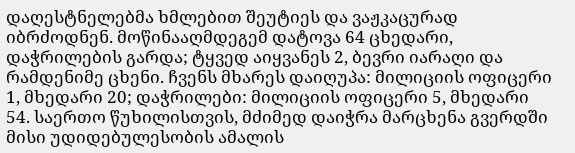დაღესტნელებმა ხმლებით შეუტიეს და ვაჟკაცურად იბრძოდნენ. მოწინააღმდეგემ დატოვა 64 ცხედარი, დაჭრილების გარდა; ტყვედ აიყვანეს 2, ბევრი იარაღი და რამდენიმე ცხენი. ჩვენს მხარეს დაიღუპა: მილიციის ოფიცერი 1, მხედარი 20; დაჭრილები: მილიციის ოფიცერი 5, მხედარი 54. საერთო წუხილისთვის, მძიმედ დაიჭრა მარცხენა გვერდში მისი უდიდებულესობის ამალის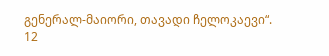გენერალ-მაიორი, თავადი ჩელოკაევი“.
12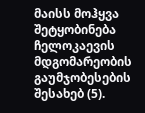მაისს მოჰყვა შეტყობინება ჩელოკაევის მდგომარეობის გაუმჯობესების შესახებ (5).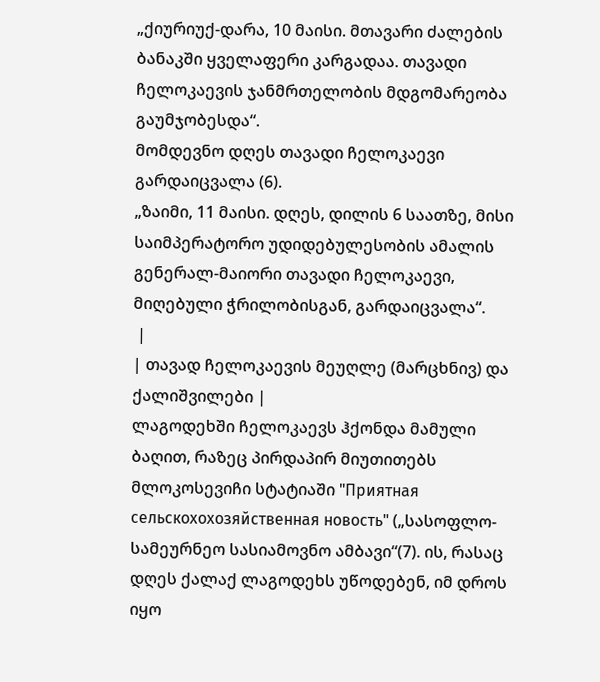„ქიურიუქ-დარა, 10 მაისი. მთავარი ძალების ბანაკში ყველაფერი კარგადაა. თავადი ჩელოკაევის ჯანმრთელობის მდგომარეობა გაუმჯობესდა“.
მომდევნო დღეს თავადი ჩელოკაევი გარდაიცვალა (6).
„ზაიმი, 11 მაისი. დღეს, დილის 6 საათზე, მისი საიმპერატორო უდიდებულესობის ამალის გენერალ-მაიორი თავადი ჩელოკაევი, მიღებული ჭრილობისგან, გარდაიცვალა“.
 |
| თავად ჩელოკაევის მეუღლე (მარცხნივ) და ქალიშვილები |
ლაგოდეხში ჩელოკაევს ჰქონდა მამული ბაღით, რაზეც პირდაპირ მიუთითებს მლოკოსევიჩი სტატიაში "Приятная сельскохохозяйственная новость" („სასოფლო-სამეურნეო სასიამოვნო ამბავი“(7). ის, რასაც დღეს ქალაქ ლაგოდეხს უწოდებენ, იმ დროს იყო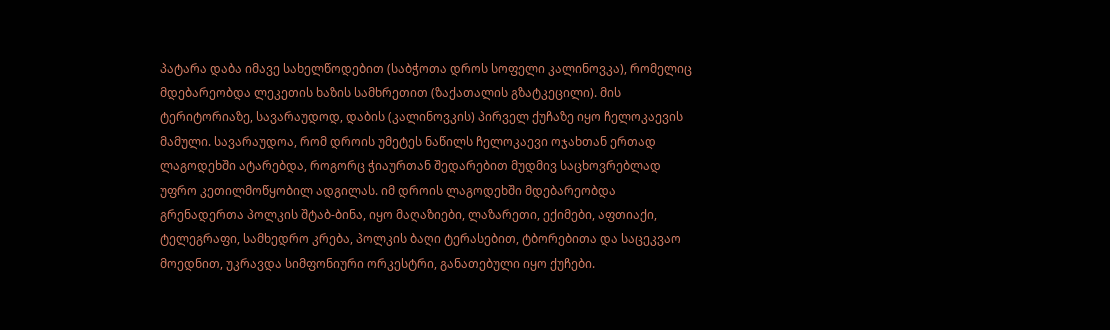პატარა დაბა იმავე სახელწოდებით (საბჭოთა დროს სოფელი კალინოვკა), რომელიც მდებარეობდა ლეკეთის ხაზის სამხრეთით (ზაქათალის გზატკეცილი). მის ტერიტორიაზე, სავარაუდოდ, დაბის (კალინოვკის) პირველ ქუჩაზე იყო ჩელოკაევის მამული. სავარაუდოა, რომ დროის უმეტეს ნაწილს ჩელოკაევი ოჯახთან ერთად ლაგოდეხში ატარებდა, როგორც ჭიაურთან შედარებით მუდმივ საცხოვრებლად უფრო კეთილმოწყობილ ადგილას. იმ დროის ლაგოდეხში მდებარეობდა გრენადერთა პოლკის შტაბ-ბინა, იყო მაღაზიები, ლაზარეთი, ექიმები, აფთიაქი, ტელეგრაფი, სამხედრო კრება, პოლკის ბაღი ტერასებით, ტბორებითა და საცეკვაო მოედნით, უკრავდა სიმფონიური ორკესტრი, განათებული იყო ქუჩები.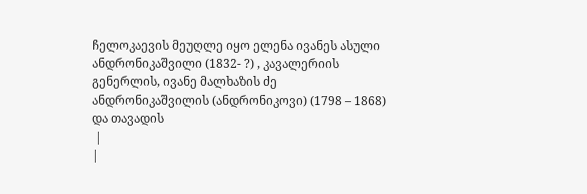ჩელოკაევის მეუღლე იყო ელენა ივანეს ასული ანდრონიკაშვილი (1832- ?) , კავალერიის გენერლის, ივანე მალხაზის ძე ანდრონიკაშვილის (ანდრონიკოვი) (1798 – 1868) და თავადის
 |
|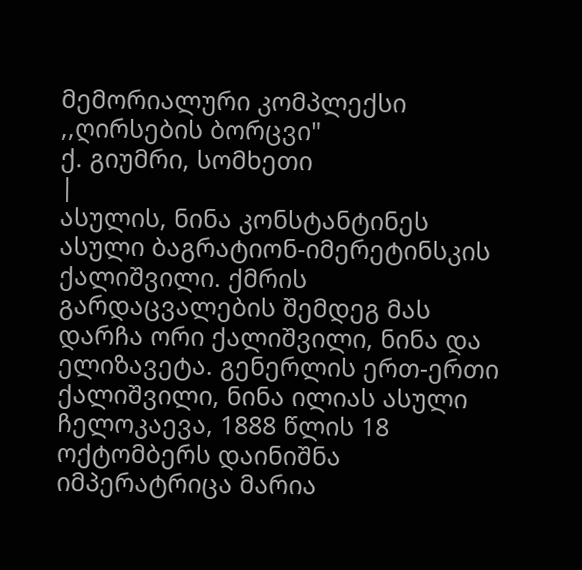მემორიალური კომპლექსი ,,ღირსების ბორცვი"
ქ. გიუმრი, სომხეთი
|
ასულის, ნინა კონსტანტინეს ასული ბაგრატიონ-იმერეტინსკის ქალიშვილი. ქმრის გარდაცვალების შემდეგ მას დარჩა ორი ქალიშვილი, ნინა და ელიზავეტა. გენერლის ერთ-ერთი ქალიშვილი, ნინა ილიას ასული ჩელოკაევა, 1888 წლის 18 ოქტომბერს დაინიშნა იმპერატრიცა მარია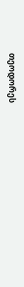თეოდორეს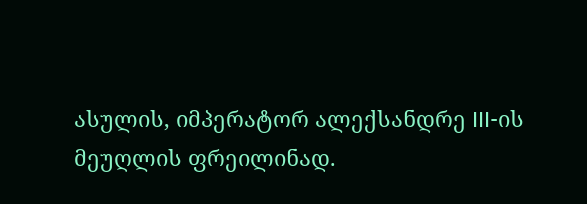ასულის, იმპერატორ ალექსანდრე III-ის მეუღლის ფრეილინად.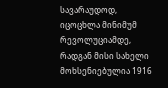სავარაუდოდ, იცოცხლა მინიმუმ რევოლუციამდე, რადგან მისი სახელი მოხსენიებულია 1916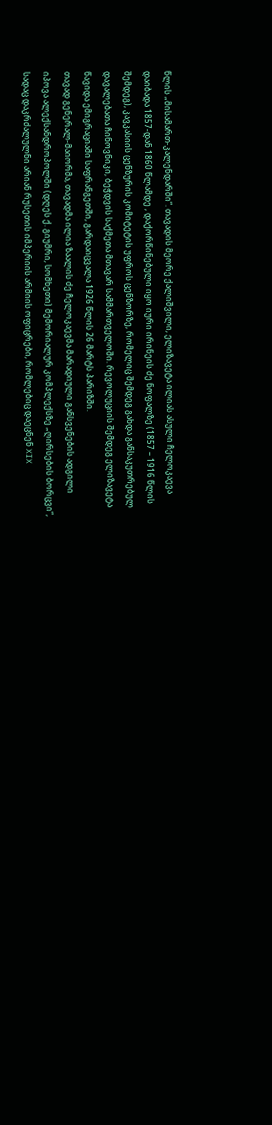წლის „მისამართ-კალენდარში“. თავადის მეორე ქალიშვილი, ელიზავეტა ილიას ასული ჩელოკაევა დაიბადა 1857-დან 1860 წლამდე , დაქორწინებული იყო იური ირინეის ძე ნოფალზე (1857 – 1916 წლის შემდეგ), კავკასიის ცენზურის კომიტეტის უფროს ცენზორზე, რომელიც შემდეგ გახდა განსაკუთრებულ დავალებათა ჩინოვნიკი, ბეჭდვის საქმეთა მთავარ სამმართველოში. რევოლუციის შემდეგ ელიზავეტა წავიდა ემიგრაციაში საფრანგეთში, გარდაიცვალა 1926 წლის 26 მარტს პარიზში.
თავად გენერალ-მაიორმა, თავადმა ილია ზაალის ძე ჩელოკაევმა მარადიული განსვენების ადგილი იპოვა ალექსანდროპოლში (დღეს ქ. გიუმრი, სომხეთი) მემორიალურ კომპლექსზე „ღირსების ბორცვი“, სადაც დაკრძალულნი არიან რუსეთის იმპერიის არმიის ოფიცრები, რომლებიც დაეცნენ XIX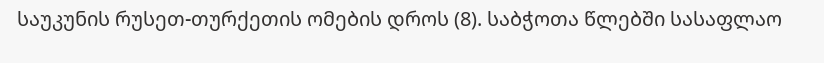საუკუნის რუსეთ-თურქეთის ომების დროს (8). საბჭოთა წლებში სასაფლაო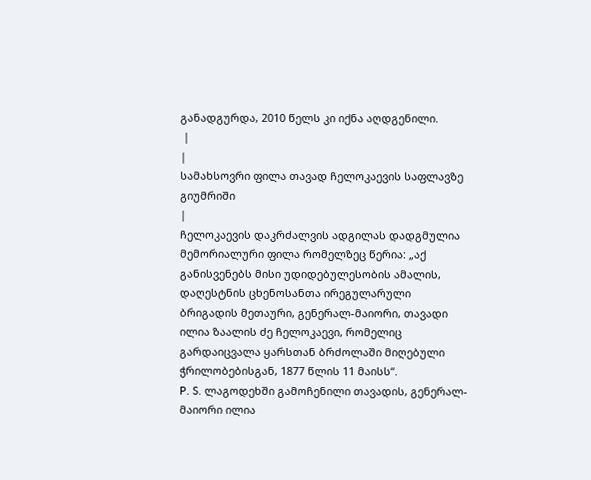განადგურდა, 2010 წელს კი იქნა აღდგენილი.
 |
|
სამახსოვრი ფილა თავად ჩელოკაევის საფლავზე
გიუმრიში
|
ჩელოკაევის დაკრძალვის ადგილას დადგმულია მემორიალური ფილა რომელზეც წერია: „აქ განისვენებს მისი უდიდებულესობის ამალის, დაღესტნის ცხენოსანთა ირეგულარული ბრიგადის მეთაური, გენერალ-მაიორი, თავადი ილია ზაალის ძე ჩელოკაევი, რომელიც გარდაიცვალა ყარსთან ბრძოლაში მიღებული ჭრილობებისგან, 1877 წლის 11 მაისს“.
P. S. ლაგოდეხში გამოჩენილი თავადის, გენერალ-მაიორი ილია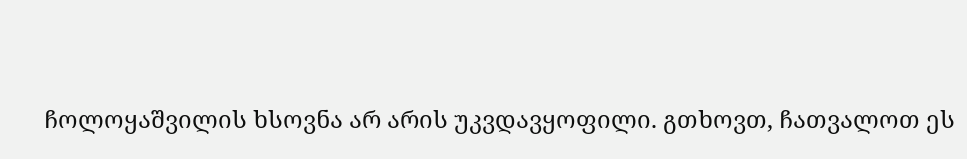ჩოლოყაშვილის ხსოვნა არ არის უკვდავყოფილი. გთხოვთ, ჩათვალოთ ეს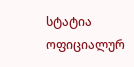სტატია ოფიციალურ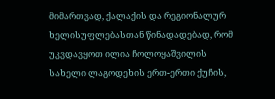მიმართვად, ქალაქის და რეგიონალურ ხელისუფლებასთან წინადადებად, რომ უკვდავყოთ ილია ჩოლოყაშვილის სახელი ლაგოდეხის ერთ-ერთი ქუჩის,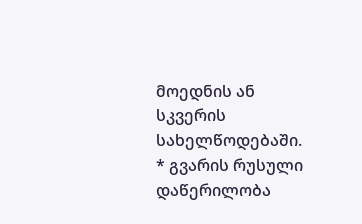მოედნის ან სკვერის სახელწოდებაში.
* გვარის რუსული დაწერილობა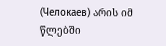(Челокаев) არის იმ წლებში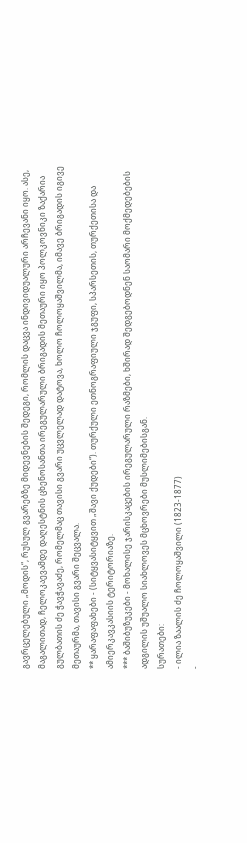გავრცელებული „მოდის“, რუსულ გვარებზე მიდევნების შედეგი, რომლის დაცვა ინდივიდუალური არჩევანი იყო. ასე, მაგალითად, ჩელოკაევამდე დაღესტნის ცხენოსანთა ირეგულარული ბრიგადის მეთაური იყო პოლკოვნიკი ზაქარია გულბათის ძე ჭავჭავაძე, რომელმაც თავისი გვარი უცვლელად დატოვა, ხოლო ჩოლოყაშვილმა, იმავე ბრიგადის იგივე მეთაურმა, თავისი გვარი შეცვალა.
** ყარაფაფახები - (სიტყვასიტყვით „შავი ქუდები“). თურქული ეთნოგრაფიული ჯგუფი, სპარსეთის, თურქეთისა და ამიერკავკასიის ტერიტორიაზე.
*** ბაშიბუზუკები - მოხალისე ჯარისკაცების ირეგულარული რაზმები, ხშირად შედგებოდნენ საომარი მოქმედებების ადგილის უშუალო სიახლოვეს მცხოვრები მუსლიმებისგან.
სურათები:
- ილია ზაალის ძე ჩოლოყაშვილი (1823-1877)
-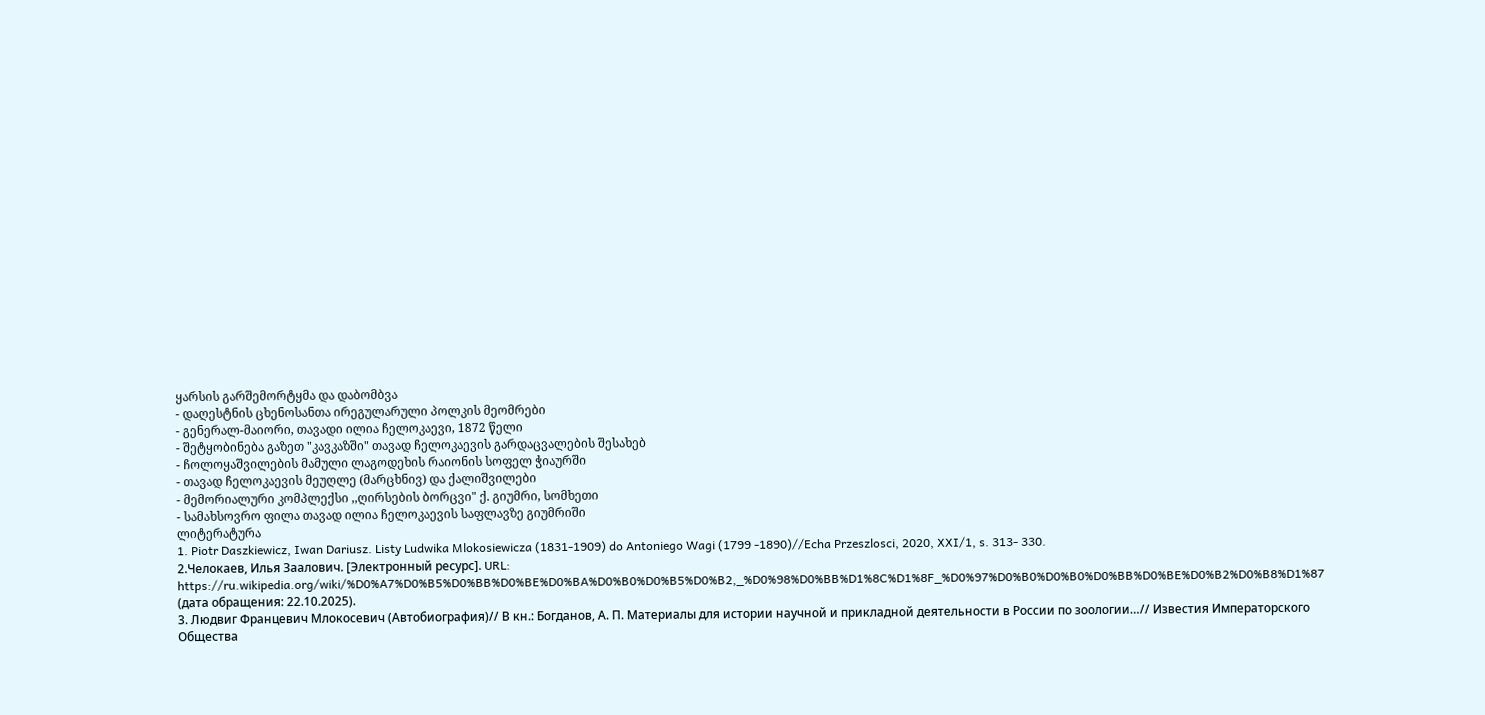ყარსის გარშემორტყმა და დაბომბვა
- დაღესტნის ცხენოსანთა ირეგულარული პოლკის მეომრები
- გენერალ-მაიორი, თავადი ილია ჩელოკაევი, 1872 წელი
- შეტყობინება გაზეთ "კავკაზში" თავად ჩელოკაევის გარდაცვალების შესახებ
- ჩოლოყაშვილების მამული ლაგოდეხის რაიონის სოფელ ჭიაურში
- თავად ჩელოკაევის მეუღლე (მარცხნივ) და ქალიშვილები
- მემორიალური კომპლექსი ,,ღირსების ბორცვი" ქ. გიუმრი, სომხეთი
- სამახსოვრო ფილა თავად ილია ჩელოკაევის საფლავზე გიუმრიში
ლიტერატურა
1. Piotr Daszkiewicz, Iwan Dariusz. Listy Ludwika Mlokosiewicza (1831-1909) do Antoniego Wagi (1799 -1890)//Echa Przeszlosci, 2020, XXI/1, s. 313- 330.
2.Челокаев, Илья Заалович. [Электронный ресурс]. URL: https://ru.wikipedia.org/wiki/%D0%A7%D0%B5%D0%BB%D0%BE%D0%BA%D0%B0%D0%B5%D0%B2,_%D0%98%D0%BB%D1%8C%D1%8F_%D0%97%D0%B0%D0%B0%D0%BB%D0%BE%D0%B2%D0%B8%D1%87 (дата обращения: 22.10.2025).
3. Людвиг Францевич Млокосевич (Автобиография)// В кн.: Богданов, А. П. Материалы для истории научной и прикладной деятельности в России по зоологии…// Известия Императорского Общества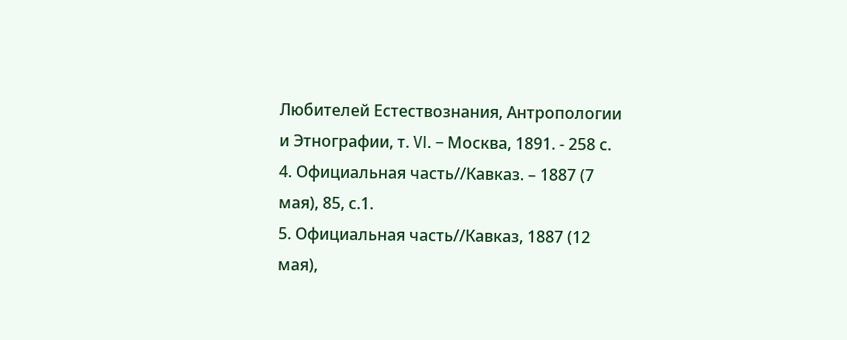Любителей Естествознания, Антропологии и Этнографии, т. VI. – Москва, 1891. - 258 с.
4. Официальная часть//Кавказ. – 1887 (7 мая), 85, с.1.
5. Официальная часть//Кавказ, 1887 (12 мая),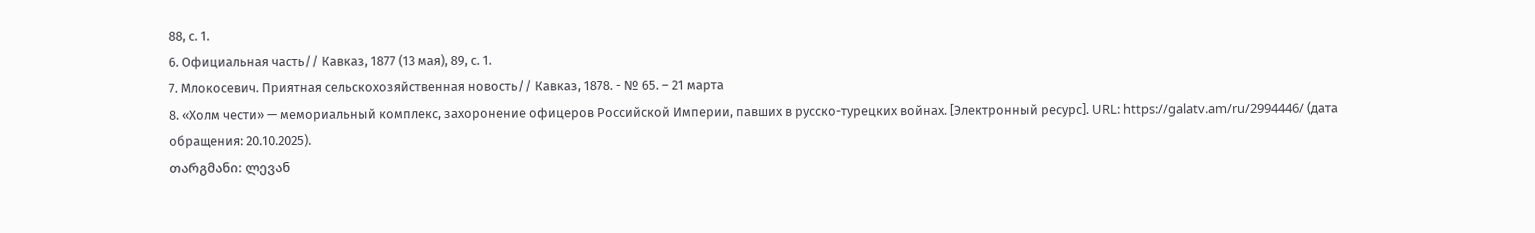88, с. 1.
6. Официальная часть// Кавказ, 1877 (13 мая), 89, с. 1.
7. Млокосевич. Приятная сельскохозяйственная новость// Кавказ, 1878. - № 65. – 21 марта
8. «Холм чести» — мемориальный комплекс, захоронение офицеров Российской Империи, павших в русско-турецких войнах. [Электронный ресурс]. URL: https://galatv.am/ru/2994446/ (дата обращения: 20.10.2025).
თარგმანი: ლევან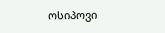ოსიპოვი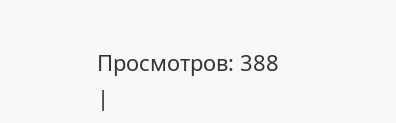Просмотров: 388
|